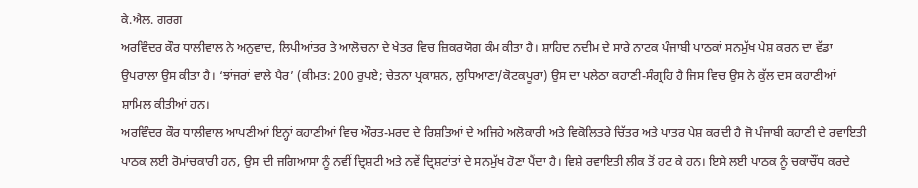ਕੇ.ਐਲ. ਗਰਗ
ਅਰਵਿੰਦਰ ਕੌਰ ਧਾਲੀਵਾਲ ਨੇ ਅਨੁਵਾਦ, ਲਿਪੀਆਂਤਰ ਤੇ ਆਲੋਚਨਾ ਦੇ ਖੇਤਰ ਵਿਚ ਜ਼ਿਕਰਯੋਗ ਕੰਮ ਕੀਤਾ ਹੈ। ਸ਼ਾਹਿਦ ਨਦੀਮ ਦੇ ਸਾਰੇ ਨਾਟਕ ਪੰਜਾਬੀ ਪਾਠਕਾਂ ਸਨਮੁੱਖ ਪੇਸ਼ ਕਰਨ ਦਾ ਵੱਡਾ ਉਪਰਾਲਾ ਉਸ ਕੀਤਾ ਹੈ। ‘ਝਾਂਜਰਾਂ ਵਾਲੇ ਪੈਰ’ (ਕੀਮਤ: 200 ਰੁਪਏ; ਚੇਤਨਾ ਪ੍ਰਕਾਸ਼ਨ, ਲੁਧਿਆਣਾ/ਕੋਟਕਪੂਰਾ) ਉਸ ਦਾ ਪਲੇਠਾ ਕਹਾਣੀ-ਸੰਗ੍ਰਹਿ ਹੈ ਜਿਸ ਵਿਚ ਉਸ ਨੇ ਕੁੱਲ ਦਸ ਕਹਾਣੀਆਂ ਸ਼ਾਮਿਲ ਕੀਤੀਆਂ ਹਨ।
ਅਰਵਿੰਦਰ ਕੌਰ ਧਾਲੀਵਾਲ ਆਪਣੀਆਂ ਇਨ੍ਹਾਂ ਕਹਾਣੀਆਂ ਵਿਚ ਔਰਤ-ਮਰਦ ਦੇ ਰਿਸ਼ਤਿਆਂ ਦੇ ਅਜਿਹੇ ਅਲੋਕਾਰੀ ਅਤੇ ਵਿਕੋਲਿਤਰੇ ਚਿੱਤਰ ਅਤੇ ਪਾਤਰ ਪੇਸ਼ ਕਰਦੀ ਹੈ ਜੋ ਪੰਜਾਬੀ ਕਹਾਣੀ ਦੇ ਰਵਾਇਤੀ ਪਾਠਕ ਲਈ ਰੋਮਾਂਚਕਾਰੀ ਹਨ, ਉਸ ਦੀ ਜਗਿਆਸਾ ਨੂੰ ਨਵੀਂ ਦ੍ਰਿਸ਼ਟੀ ਅਤੇ ਨਵੇਂ ਦ੍ਰਿਸ਼ਟਾਂਤਾਂ ਦੇ ਸਨਮੁੱਖ ਹੋਣਾ ਪੈਂਦਾ ਹੈ। ਵਿਸ਼ੇ ਰਵਾਇਤੀ ਲੀਕ ਤੋਂ ਹਟ ਕੇ ਹਨ। ਇਸੇ ਲਈ ਪਾਠਕ ਨੂੰ ਚਕਾਚੌਂਧ ਕਰਦੇ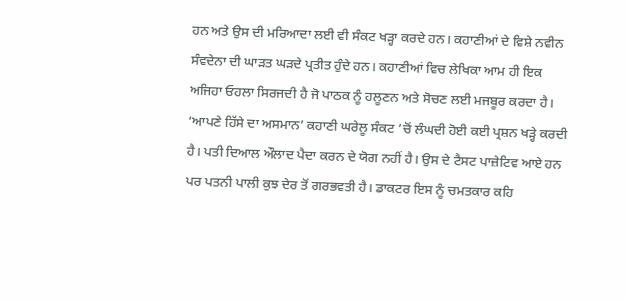ਹਨ ਅਤੇ ਉਸ ਦੀ ਮਰਿਆਦਾ ਲਈ ਵੀ ਸੰਕਟ ਖੜ੍ਹਾ ਕਰਦੇ ਹਨ। ਕਹਾਣੀਆਂ ਦੇ ਵਿਸ਼ੇ ਨਵੀਨ ਸੰਵਦੇਨਾ ਦੀ ਘਾੜਤ ਘੜਦੇ ਪ੍ਰਤੀਤ ਹੁੰਦੇ ਹਨ। ਕਹਾਣੀਆਂ ਵਿਚ ਲੇਖਿਕਾ ਆਮ ਹੀ ਇਕ ਅਜਿਹਾ ਓਹਲਾ ਸਿਰਜਦੀ ਹੈ ਜੋ ਪਾਠਕ ਨੂੰ ਹਲੂਣਨ ਅਤੇ ਸੋਚਣ ਲਈ ਮਜਬੂਰ ਕਰਦਾ ਹੈ।
‘ਆਪਣੇ ਹਿੱਸੇ ਦਾ ਅਸਮਾਨ’ ਕਹਾਣੀ ਘਰੇਲੂ ਸੰਕਟ ’ਚੋਂ ਲੰਘਦੀ ਹੋਈ ਕਈ ਪ੍ਰਸ਼ਨ ਖੜ੍ਹੇ ਕਰਦੀ ਹੈ। ਪਤੀ ਦਿਆਲ ਔਲਾਦ ਪੈਦਾ ਕਰਨ ਦੇ ਯੋਗ ਨਹੀਂ ਹੈ। ਉਸ ਦੇ ਟੈਸਟ ਪਾਜ਼ੇਟਿਵ ਆਏ ਹਨ ਪਰ ਪਤਨੀ ਪਾਲੀ ਕੁਝ ਦੇਰ ਤੋਂ ਗਰਭਵਤੀ ਹੈ। ਡਾਕਟਰ ਇਸ ਨੂੰ ਚਮਤਕਾਰ ਕਹਿ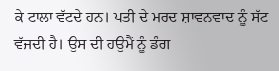ਕੇ ਟਾਲਾ ਵੱਟਦੇ ਹਨ। ਪਤੀ ਦੇ ਮਰਦ ਸ਼ਾਵਨਵਾਦ ਨੂੰ ਸੱਟ ਵੱਜਦੀ ਹੈ। ਉਸ ਦੀ ਹਉਮੈਂ ਨੂੰ ਡੰਗ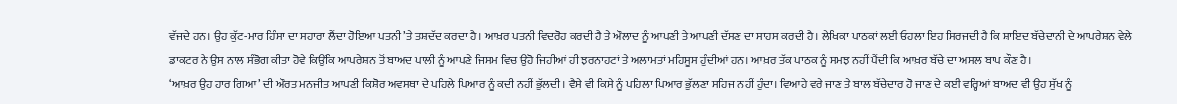ਵੱਜਦੇ ਹਨ। ਉਹ ਕੁੱਟ-ਮਾਰ ਹਿੰਸਾ ਦਾ ਸਹਾਰਾ ਲੈਂਦਾ ਹੋਇਆ ਪਤਨੀ ’ਤੇ ਤਸ਼ਦੱਦ ਕਰਦਾ ਹੈ। ਆਖ਼ਰ ਪਤਨੀ ਵਿਦਰੋਹ ਕਰਦੀ ਹੈ ਤੇ ਔਲਾਦ ਨੂੰ ਆਪਣੀ ਤੇ ਆਪਣੀ ਦੱਸਣ ਦਾ ਸਾਹਸ ਕਰਦੀ ਹੈ। ਲੇਖਿਕਾ ਪਾਠਕਾਂ ਲਈ ਓਹਲਾ ਇਹ ਸਿਰਜਦੀ ਹੈ ਕਿ ਸ਼ਾਇਦ ਬੱਚੇਦਾਨੀ ਦੇ ਆਪਰੇਸ਼ਨ ਵੇਲੇ ਡਾਕਟਰ ਨੇ ਉਸ ਨਾਲ ਸੰਭੋਗ ਕੀਤਾ ਹੋਵੇ ਕਿਉਂਕਿ ਆਪਰੇਸ਼ਨ ਤੋਂ ਬਾਅਦ ਪਾਲੀ ਨੂੰ ਆਪਣੇ ਜਿਸਮ ਵਿਚ ਉਹੋ ਜਿਹੀਆਂ ਹੀ ਝਰਨਾਹਟਾਂ ਤੇ ਅਲਾਮਤਾਂ ਮਹਿਸੂਸ ਹੁੰਦੀਆਂ ਹਨ। ਆਖ਼ਰ ਤੱਕ ਪਾਠਕ ਨੂੰ ਸਮਝ ਨਹੀਂ ਪੈਂਦੀ ਕਿ ਆਖ਼ਰ ਬੱਚੇ ਦਾ ਅਸਲ ਬਾਪ ਕੌਣ ਹੈ।
‘ਆਖ਼ਰ ਉਹ ਹਾਰ ਗਿਆ’ ਦੀ ਔਰਤ ਮਨਜੀਤ ਆਪਣੀ ਕਿਸ਼ੋਰ ਅਵਸਥਾ ਦੇ ਪਹਿਲੇ ਪਿਆਰ ਨੂੰ ਕਦੀ ਨਹੀਂ ਭੁੱਲਦੀ। ਵੈਸੇ ਵੀ ਕਿਸੇ ਨੂੰ ਪਹਿਲਾ ਪਿਆਰ ਭੁੱਲਣਾ ਸਹਿਜ ਨਹੀਂ ਹੁੰਦਾ। ਵਿਆਹੇ ਵਰੇ ਜਾਣ ਤੇ ਬਾਲ ਬੱਚੇਦਾਰ ਹੋ ਜਾਣ ਦੇ ਕਈ ਵਰ੍ਹਿਆਂ ਬਾਅਦ ਵੀ ਉਹ ਸੁੱਖ ਨੂੰ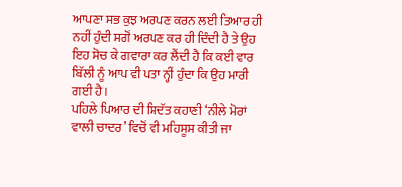ਆਪਣਾ ਸਭ ਕੁਝ ਅਰਪਣ ਕਰਨ ਲਈ ਤਿਆਰ ਹੀ ਨਹੀਂ ਹੁੰਦੀ ਸਗੋਂ ਅਰਪਣ ਕਰ ਹੀ ਦਿੰਦੀ ਹੈ ਤੇ ਉਹ ਇਹ ਸੋਚ ਕੇ ਗਵਾਰਾ ਕਰ ਲੈਂਦੀ ਹੈ ਕਿ ਕਈ ਵਾਰ ਬਿੱਲੀ ਨੂੰ ਆਪ ਵੀ ਪਤਾ ਨ੍ਹੀਂ ਹੁੰਦਾ ਕਿ ਉਹ ਮਾਰੀ ਗਈ ਹੈ।
ਪਹਿਲੇ ਪਿਆਰ ਦੀ ਸ਼ਿਦੱਤ ਕਹਾਣੀ ‘ਨੀਲੇ ਮੋਰਾਂ ਵਾਲੀ ਚਾਦਰ’ ਵਿਚੋਂ ਵੀ ਮਹਿਸੂਸ ਕੀਤੀ ਜਾ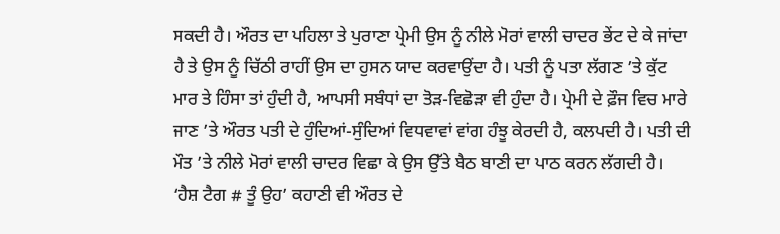ਸਕਦੀ ਹੈ। ਔਰਤ ਦਾ ਪਹਿਲਾ ਤੇ ਪੁਰਾਣਾ ਪ੍ਰੇਮੀ ਉਸ ਨੂੰ ਨੀਲੇ ਮੋਰਾਂ ਵਾਲੀ ਚਾਦਰ ਭੇਂਟ ਦੇ ਕੇ ਜਾਂਦਾ ਹੈ ਤੇ ਉਸ ਨੂੰ ਚਿੱਠੀ ਰਾਹੀਂ ਉਸ ਦਾ ਹੁਸਨ ਯਾਦ ਕਰਵਾਉਂਦਾ ਹੈ। ਪਤੀ ਨੂੰ ਪਤਾ ਲੱਗਣ ’ਤੇ ਕੁੱਟ ਮਾਰ ਤੇ ਹਿੰਸਾ ਤਾਂ ਹੁੰਦੀ ਹੈ, ਆਪਸੀ ਸਬੰਧਾਂ ਦਾ ਤੋੜ-ਵਿਛੋੜਾ ਵੀ ਹੁੰਦਾ ਹੈ। ਪ੍ਰੇਮੀ ਦੇ ਫ਼ੌਜ ਵਿਚ ਮਾਰੇ ਜਾਣ ’ਤੇ ਔਰਤ ਪਤੀ ਦੇ ਹੁੰਦਿਆਂ-ਸੁੰਦਿਆਂ ਵਿਧਵਾਵਾਂ ਵਾਂਗ ਹੰਝੂ ਕੇਰਦੀ ਹੈ, ਕਲਪਦੀ ਹੈ। ਪਤੀ ਦੀ ਮੌਤ ’ਤੇ ਨੀਲੇ ਮੋਰਾਂ ਵਾਲੀ ਚਾਦਰ ਵਿਛਾ ਕੇ ਉਸ ਉੱਤੇ ਬੈਠ ਬਾਣੀ ਦਾ ਪਾਠ ਕਰਨ ਲੱਗਦੀ ਹੈ।
‘ਹੈਸ਼ ਟੈਗ # ਤੂੰ ਉਹ’ ਕਹਾਣੀ ਵੀ ਔਰਤ ਦੇ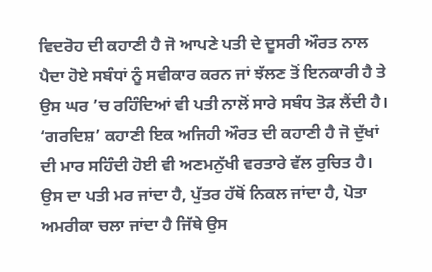ਵਿਦਰੋਹ ਦੀ ਕਹਾਣੀ ਹੈ ਜੋ ਆਪਣੇ ਪਤੀ ਦੇ ਦੂਸਰੀ ਔਰਤ ਨਾਲ ਪੈਦਾ ਹੋਏ ਸਬੰਧਾਂ ਨੂੰ ਸਵੀਕਾਰ ਕਰਨ ਜਾਂ ਝੱਲਣ ਤੋਂ ਇਨਕਾਰੀ ਹੈ ਤੇ ਉਸ ਘਰ ’ਚ ਰਹਿੰਦਿਆਂ ਵੀ ਪਤੀ ਨਾਲੋਂ ਸਾਰੇ ਸਬੰਧ ਤੋੜ ਲੈਂਦੀ ਹੈ।
‘ਗਰਦਿਸ਼’ ਕਹਾਣੀ ਇਕ ਅਜਿਹੀ ਔਰਤ ਦੀ ਕਹਾਣੀ ਹੈ ਜੋ ਦੁੱਖਾਂ ਦੀ ਮਾਰ ਸਹਿੰਦੀ ਹੋਈ ਵੀ ਅਣਮਨੁੱਖੀ ਵਰਤਾਰੇ ਵੱਲ ਰੁਚਿਤ ਹੈ। ਉਸ ਦਾ ਪਤੀ ਮਰ ਜਾਂਦਾ ਹੈ, ਪੁੱਤਰ ਹੱਥੋਂ ਨਿਕਲ ਜਾਂਦਾ ਹੈ, ਪੋਤਾ ਅਮਰੀਕਾ ਚਲਾ ਜਾਂਦਾ ਹੈ ਜਿੱਥੇ ਉਸ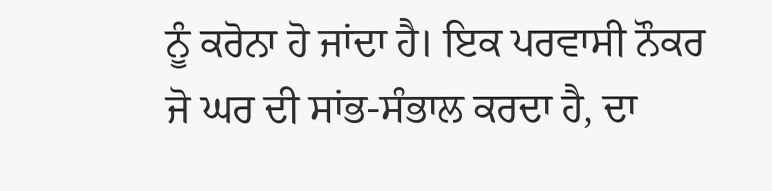ਨੂੰ ਕਰੋਨਾ ਹੋ ਜਾਂਦਾ ਹੈ। ਇਕ ਪਰਵਾਸੀ ਨੌਕਰ ਜੋ ਘਰ ਦੀ ਸਾਂਭ-ਸੰਭਾਲ ਕਰਦਾ ਹੈ, ਦਾ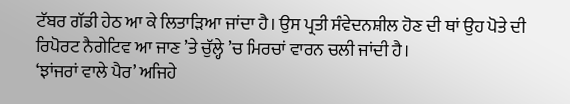ਟੱਬਰ ਗੱਡੀ ਹੇਠ ਆ ਕੇ ਲਿਤਾੜਿਆ ਜਾਂਦਾ ਹੈ। ਉਸ ਪ੍ਰਤੀ ਸੰਵੇਦਨਸ਼ੀਲ ਹੋਣ ਦੀ ਥਾਂ ਉਹ ਪੋਤੇ ਦੀ ਰਿਪੋਰਟ ਨੈਗੇਟਿਵ ਆ ਜਾਣ ’ਤੇ ਚੁੱਲ੍ਹੇ ’ਚ ਮਿਰਚਾਂ ਵਾਰਨ ਚਲੀ ਜਾਂਦੀ ਹੈ।
‘ਝਾਂਜਰਾਂ ਵਾਲੇ ਪੈਰ’ ਅਜਿਹੇ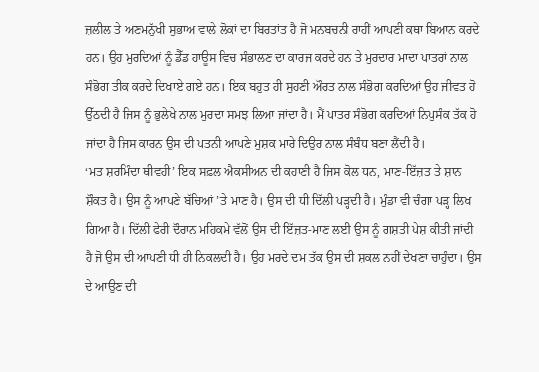ਜ਼ਲੀਲ ਤੇ ਅਣਮਨੁੱਖੀ ਸੁਭਾਅ ਵਾਲੇ ਲੋਕਾਂ ਦਾ ਬਿਰਤਾਂਤ ਹੈ ਜੋ ਮਨਬਚਨੀ ਰਾਹੀਂ ਆਪਣੀ ਕਥਾ ਬਿਆਨ ਕਰਦੇ ਹਨ। ਉਹ ਮੁਰਦਿਆਂ ਨੂੰ ਡੈੱਡ ਹਾਊਸ ਵਿਚ ਸੰਭਾਲਣ ਦਾ ਕਾਰਜ ਕਰਦੇ ਹਨ ਤੇ ਮੁਰਦਾਰ ਮਾਦਾ ਪਾਤਰਾਂ ਨਾਲ ਸੰਭੋਗ ਤੀਕ ਕਰਦੇ ਦਿਖਾਏ ਗਏ ਹਨ। ਇਕ ਬਹੁਤ ਹੀ ਸੁਹਣੀ ਔਰਤ ਨਾਲ ਸੰਭੋਗ ਕਰਦਿਆਂ ਉਹ ਜੀਵਤ ਹੋ ਉੱਠਦੀ ਹੈ ਜਿਸ ਨੂੰ ਭੁਲੇਖੇ ਨਾਲ ਮੁਰਦਾ ਸਮਝ ਲਿਆ ਜਾਂਦਾ ਹੈ। ਮੈਂ ਪਾਤਰ ਸੰਭੋਗ ਕਰਦਿਆਂ ਨਿਪੁਸੰਕ ਤੱਕ ਹੋ ਜਾਂਦਾ ਹੈ ਜਿਸ ਕਾਰਨ ਉਸ ਦੀ ਪਤਨੀ ਆਪਣੇ ਮੁਸ਼ਕ ਮਾਰੇ ਦਿਉਰ ਨਾਲ ਸੰਬੰਧ ਬਣਾ ਲੈਂਦੀ ਹੈ।
‘ਮਤ ਸ਼ਰਮਿੰਦਾ ਥੀਵਹੀ’ ਇਕ ਸਫ਼ਲ ਐਕਸੀਅਨ ਦੀ ਕਹਾਣੀ ਹੈ ਜਿਸ ਕੋਲ ਧਨ, ਮਾਣ-ਇੱਜ਼ਤ ਤੇ ਸ਼ਾਨ ਸ਼ੌਕਤ ਹੈ। ਉਸ ਨੂੰ ਆਪਣੇ ਬੱਚਿਆਂ ’ਤੇ ਮਾਣ ਹੈ। ਉਸ ਦੀ ਧੀ ਦਿੱਲੀ ਪੜ੍ਹਦੀ ਹੈ। ਮੁੰਡਾ ਵੀ ਚੰਗਾ ਪੜ੍ਹ ਲਿਖ ਗਿਆ ਹੈ। ਦਿੱਲੀ ਫੇਰੀ ਦੌਰਾਨ ਮਹਿਕਮੇ ਵੱਲੋਂ ਉਸ ਦੀ ਇੱਜ਼ਤ-ਮਾਣ ਲਈ ਉਸ ਨੂੰ ਗਸ਼ਤੀ ਪੇਸ਼ ਕੀਤੀ ਜਾਂਦੀ ਹੈ ਜੋ ਉਸ ਦੀ ਆਪਣੀ ਧੀ ਹੀ ਨਿਕਲਦੀ ਹੈ। ਉਹ ਮਰਦੇ ਦਮ ਤੱਕ ਉਸ ਦੀ ਸ਼ਕਲ ਨਹੀਂ ਦੇਖਣਾ ਚਾਹੁੰਦਾ। ਉਸ ਦੇ ਆਉਣ ਦੀ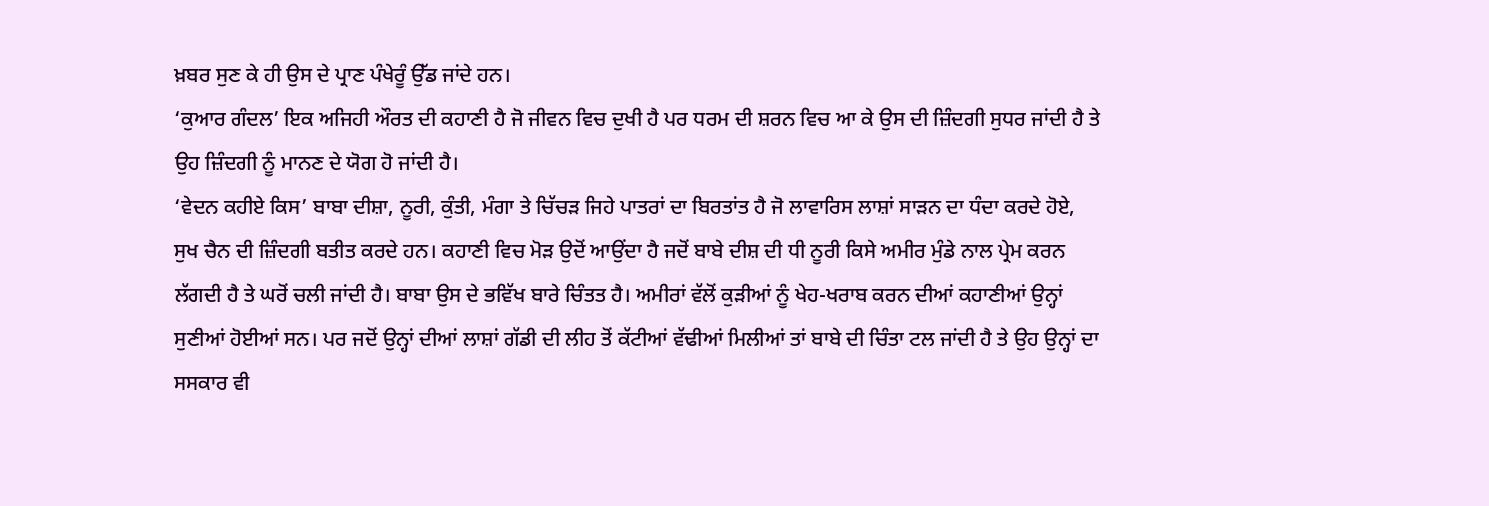ਖ਼ਬਰ ਸੁਣ ਕੇ ਹੀ ਉਸ ਦੇ ਪ੍ਰਾਣ ਪੰਖੇਰੂੰ ਉੱਡ ਜਾਂਦੇ ਹਨ।
‘ਕੁਆਰ ਗੰਦਲ’ ਇਕ ਅਜਿਹੀ ਔਰਤ ਦੀ ਕਹਾਣੀ ਹੈ ਜੋ ਜੀਵਨ ਵਿਚ ਦੁਖੀ ਹੈ ਪਰ ਧਰਮ ਦੀ ਸ਼ਰਨ ਵਿਚ ਆ ਕੇ ਉਸ ਦੀ ਜ਼ਿੰਦਗੀ ਸੁਧਰ ਜਾਂਦੀ ਹੈ ਤੇ ਉਹ ਜ਼ਿੰਦਗੀ ਨੂੰ ਮਾਨਣ ਦੇ ਯੋਗ ਹੋ ਜਾਂਦੀ ਹੈ।
‘ਵੇਦਨ ਕਹੀਏ ਕਿਸ’ ਬਾਬਾ ਦੀਸ਼ਾ, ਨੂਰੀ, ਕੁੰਤੀ, ਮੰਗਾ ਤੇ ਚਿੱਚੜ ਜਿਹੇ ਪਾਤਰਾਂ ਦਾ ਬਿਰਤਾਂਤ ਹੈ ਜੋ ਲਾਵਾਰਿਸ ਲਾਸ਼ਾਂ ਸਾੜਨ ਦਾ ਧੰਦਾ ਕਰਦੇ ਹੋਏ, ਸੁਖ ਚੈਨ ਦੀ ਜ਼ਿੰਦਗੀ ਬਤੀਤ ਕਰਦੇ ਹਨ। ਕਹਾਣੀ ਵਿਚ ਮੋੜ ਉਦੋਂ ਆਉਂਦਾ ਹੈ ਜਦੋਂ ਬਾਬੇ ਦੀਸ਼ ਦੀ ਧੀ ਨੂਰੀ ਕਿਸੇ ਅਮੀਰ ਮੁੰਡੇ ਨਾਲ ਪ੍ਰੇਮ ਕਰਨ ਲੱਗਦੀ ਹੈ ਤੇ ਘਰੋਂ ਚਲੀ ਜਾਂਦੀ ਹੈ। ਬਾਬਾ ਉਸ ਦੇ ਭਵਿੱਖ ਬਾਰੇ ਚਿੰਤਤ ਹੈ। ਅਮੀਰਾਂ ਵੱਲੋਂ ਕੁੜੀਆਂ ਨੂੰ ਖੇਹ-ਖਰਾਬ ਕਰਨ ਦੀਆਂ ਕਹਾਣੀਆਂ ਉਨ੍ਹਾਂ ਸੁਣੀਆਂ ਹੋਈਆਂ ਸਨ। ਪਰ ਜਦੋਂ ਉਨ੍ਹਾਂ ਦੀਆਂ ਲਾਸ਼ਾਂ ਗੱਡੀ ਦੀ ਲੀਹ ਤੋਂ ਕੱਟੀਆਂ ਵੱਢੀਆਂ ਮਿਲੀਆਂ ਤਾਂ ਬਾਬੇ ਦੀ ਚਿੰਤਾ ਟਲ ਜਾਂਦੀ ਹੈ ਤੇ ਉਹ ਉਨ੍ਹਾਂ ਦਾ ਸਸਕਾਰ ਵੀ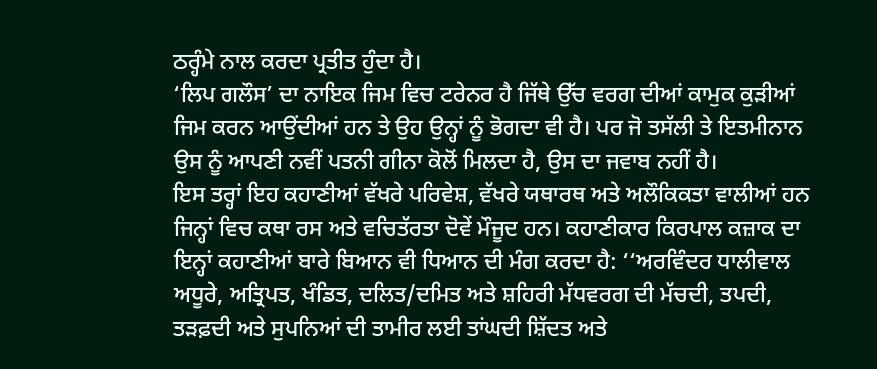ਠਰ੍ਹੰਮੇ ਨਾਲ ਕਰਦਾ ਪ੍ਰਤੀਤ ਹੁੰਦਾ ਹੈ।
‘ਲਿਪ ਗਲੌਸ’ ਦਾ ਨਾਇਕ ਜਿਮ ਵਿਚ ਟਰੇਨਰ ਹੈ ਜਿੱਥੇ ਉੱਚ ਵਰਗ ਦੀਆਂ ਕਾਮੁਕ ਕੁੜੀਆਂ ਜਿਮ ਕਰਨ ਆਉਂਦੀਆਂ ਹਨ ਤੇ ਉਹ ਉਨ੍ਹਾਂ ਨੂੰ ਭੋਗਦਾ ਵੀ ਹੈ। ਪਰ ਜੋ ਤਸੱਲੀ ਤੇ ਇਤਮੀਨਾਨ ਉਸ ਨੂੰ ਆਪਣੀ ਨਵੀਂ ਪਤਨੀ ਗੀਨਾ ਕੋਲੋਂ ਮਿਲਦਾ ਹੈ, ਉਸ ਦਾ ਜਵਾਬ ਨਹੀਂ ਹੈ।
ਇਸ ਤਰ੍ਹਾਂ ਇਹ ਕਹਾਣੀਆਂ ਵੱਖਰੇ ਪਰਿਵੇਸ਼, ਵੱਖਰੇ ਯਥਾਰਥ ਅਤੇ ਅਲੌਕਿਕਤਾ ਵਾਲੀਆਂ ਹਨ ਜਿਨ੍ਹਾਂ ਵਿਚ ਕਥਾ ਰਸ ਅਤੇ ਵਚਿਤੱਰਤਾ ਦੋਵੇਂ ਮੌਜੂਦ ਹਨ। ਕਹਾਣੀਕਾਰ ਕਿਰਪਾਲ ਕਜ਼ਾਕ ਦਾ ਇਨ੍ਹਾਂ ਕਹਾਣੀਆਂ ਬਾਰੇ ਬਿਆਨ ਵੀ ਧਿਆਨ ਦੀ ਮੰਗ ਕਰਦਾ ਹੈ: ‘‘ਅਰਵਿੰਦਰ ਧਾਲੀਵਾਲ ਅਧੂਰੇ, ਅਤ੍ਰਿਪਤ, ਖੰਡਿਤ, ਦਲਿਤ/ਦਮਿਤ ਅਤੇ ਸ਼ਹਿਰੀ ਮੱਧਵਰਗ ਦੀ ਮੱਚਦੀ, ਤਪਦੀ, ਤੜਫ਼ਦੀ ਅਤੇ ਸੁਪਨਿਆਂ ਦੀ ਤਾਮੀਰ ਲਈ ਤਾਂਘਦੀ ਸ਼ਿੱਦਤ ਅਤੇ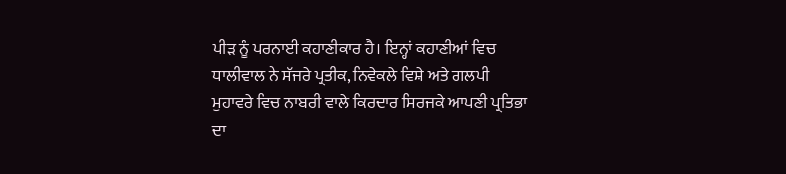ਪੀੜ ਨੂੰ ਪਰਨਾਈ ਕਹਾਣੀਕਾਰ ਹੈ। ਇਨ੍ਹਾਂ ਕਹਾਣੀਆਂ ਵਿਚ ਧਾਲੀਵਾਲ ਨੇ ਸੱਜਰੇ ਪ੍ਰਤੀਕ, ਨਿਵੇਕਲੇ ਵਿਸ਼ੇ ਅਤੇ ਗਲਪੀ ਮੁਹਾਵਰੇ ਵਿਚ ਨਾਬਰੀ ਵਾਲੇ ਕਿਰਦਾਰ ਸਿਰਜਕੇ ਆਪਣੀ ਪ੍ਰਤਿਭਾ ਦਾ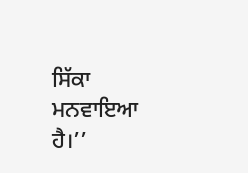ਸਿੱਕਾ ਮਨਵਾਇਆ ਹੈ।’’